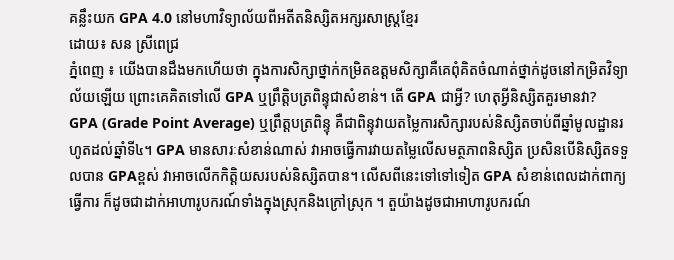គន្លឹះយក GPA 4.0 នៅមហាវិទ្យាល័យពីអតីតនិស្សិតអក្សរសាស្រ្តខ្មែរ
ដោយ៖ សន ស្រីពេជ្រ
ភ្នំពេញ ៖ យើងបានដឹងមកហើយថា ក្នុងការសិក្សាថ្នាក់កម្រិតឧត្តមសិក្សាគឺគេពុំគិតចំណាត់ថ្នាក់ដូចនៅកម្រិតវិទ្យាល័យឡើយ ព្រោះគេគិតទៅលើ GPA ឬព្រឹត្តិបត្រពិន្ទុជាសំខាន់។ តើ GPA ជាអ្វី? ហេតុអ្វីនិស្សិតគួរមានវា?
GPA (Grade Point Average) ឬព្រឹត្តបត្រពិន្ទុ គឺជាពិន្ទុវាយតម្លៃការសិក្សារបស់និស្សិតចាប់ពីឆ្នាំមូលដ្ឋានរហូតដល់ឆ្នាំទី៤។ GPA មានសារៈសំខាន់ណាស់ វាអាចធ្វើការវាយតម្លៃលើសមត្ថភាពនិស្សិត ប្រសិនបើនិស្សិតទទួលបាន GPAខ្ពស់ វាអាចលើកកិត្តិយសរបស់និស្សិតបាន។ លើសពីនេះទៅទៅទៀត GPA សំខាន់ពេលដាក់ពាក្យធ្វើការ ក៏ដូចជាដាក់អាហារូបករណ៍ទាំងក្នុងស្រុកនិងក្រៅស្រុក ។ តួយ៉ាងដូចជាអាហារូបករណ៍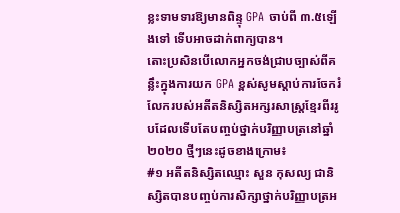ខ្លះទាមទារឱ្យមានពិន្ទុ GPA ចាប់ពី ៣.៥ឡើងទៅ ទើបអាចដាក់ពាក្យបាន។
តោះប្រសិនបើលោកអ្នកចង់ជ្រាបច្បាស់ពីគន្លឹះក្នុងការយក GPA ខ្ពស់សូមស្ដាប់ការចែករំលែករបស់អតីតនិស្សិតអក្សរសាស្រ្តខ្មែរពីររូបដែលទើបតែបញ្ចប់ថ្នាក់បរិញ្ញាបត្រនៅឆ្នាំ២០២០ ថ្មីៗនេះដូចខាងក្រោម៖
#១ អតីតនិស្សិតឈ្មោះ សួន កុសល្យ ជានិស្សិតបានបញ្ចប់ការសិក្សាថ្នាក់បរិញ្ញាបត្រអ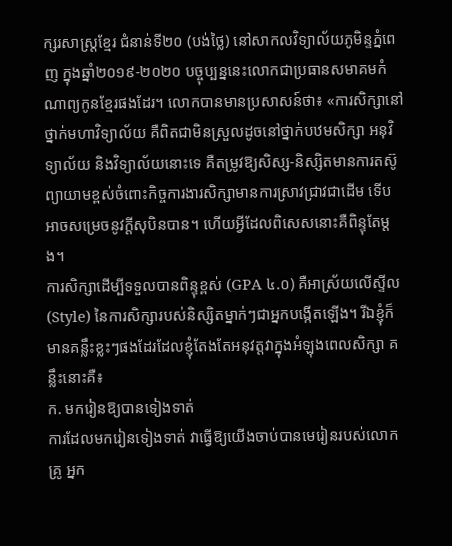ក្សរសាស្រ្តខ្មែរ ជំនាន់ទី២០ (បង់ថ្លៃ) នៅសាកលវិទ្យាល័យភូមិន្ទភ្នំពេញ ក្នុងឆ្នាំ២០១៩-២០២០ បច្ចុប្បន្ននេះលោកជាប្រធានសមាគមកំណាព្យកូនខ្មែរផងដែរ។ លោកបានមានប្រសាសន៍ថា៖ «ការសិក្សានៅថ្នាក់មហាវិទ្យាល័យ គឺពិតជាមិនស្រួលដូចនៅថ្នាក់បឋមសិក្សា អនុវិទ្យាល័យ និងវិទ្យាល័យនោះទេ គឺតម្រូវឱ្យសិស្ស-និស្សិតមានការតស៊ូព្យាយាមខ្ពស់ចំពោះកិច្ចការងារសិក្សាមានការស្រាវជ្រាវជាដើម ទើបអាចសម្រេចនូវក្ដីសុបិនបាន។ ហើយអ្វីដែលពិសេសនោះគឺពិន្ទុតែម្ដង។
ការសិក្សាដើម្បីទទួលបានពិន្ទុខ្ពស់ (GPA ៤.០) គឺអាស្រ័យលើស្ទីល (Style) នៃការសិក្សារបស់និស្សិតម្នាក់ៗជាអ្នកបង្កើតឡើង។ រីឯខ្ញុំក៏មានគន្លឹះខ្លះៗផងដែរដែលខ្ញុំតែងតែអនុវត្តវាក្នុងអំឡុងពេលសិក្សា គន្លឹះនោះគឺ៖
ក. មករៀនឱ្យបានទៀងទាត់
ការដែលមករៀនទៀងទាត់ វាធ្វើឱ្យយើងចាប់បានមេរៀនរបស់លោកគ្រូ អ្នក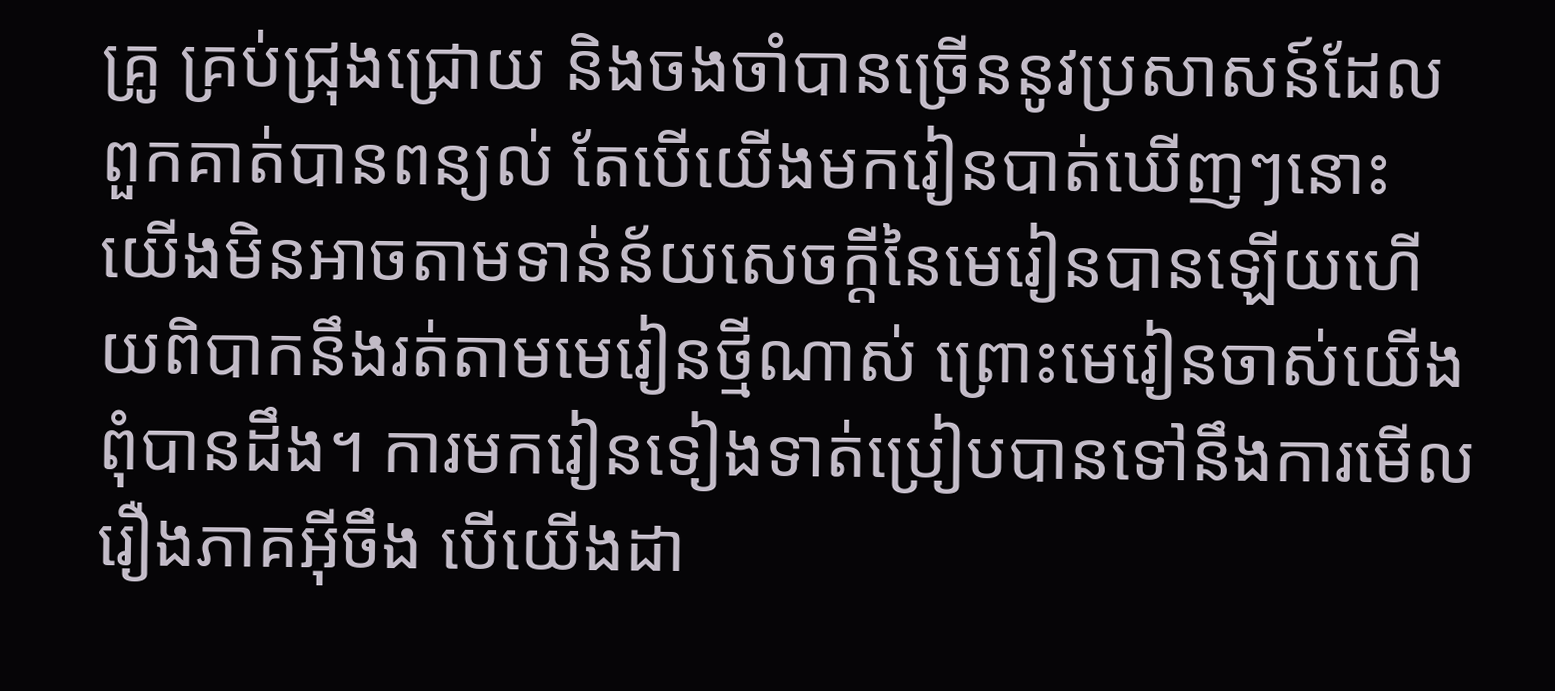គ្រូ គ្រប់ជ្រុងជ្រោយ និងចងចាំបានច្រើននូវប្រសាសន៍ដែលពួកគាត់បានពន្យល់ តែបើយើងមករៀនបាត់ឃើញៗនោះ យើងមិនអាចតាមទាន់ន័យសេចក្ដីនៃមេរៀនបានឡើយហើយពិបាកនឹងរត់តាមមេរៀនថ្មីណាស់ ព្រោះមេរៀនចាស់យើងពុំបានដឹង។ ការមករៀនទៀងទាត់ប្រៀបបានទៅនឹងការមើលរឿងភាគអ៊ីចឹង បើយើងដា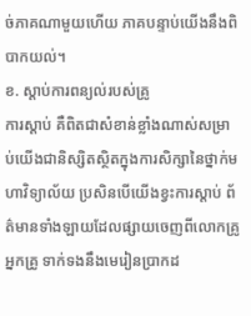ច់ភាគណាមួយហើយ ភាគបន្ទាប់យើងនឹងពិបាកយល់។
ខ. ស្ដាប់ការពន្យល់របស់គ្រូ
ការស្ដាប់ គឺពិតជាសំខាន់ខ្លាំងណាស់សម្រាប់យើងជានិស្សិតស្ថិតក្នុងការសិក្សានៃថ្នាក់មហាវិទ្យាល័យ ប្រសិនបើយើងខ្វះការស្ដាប់ ព័ត៌មានទាំងឡាយដែលផ្សាយចេញពីលោកគ្រូ អ្នកគ្រូ ទាក់ទងនឹងមេរៀនប្រាកដ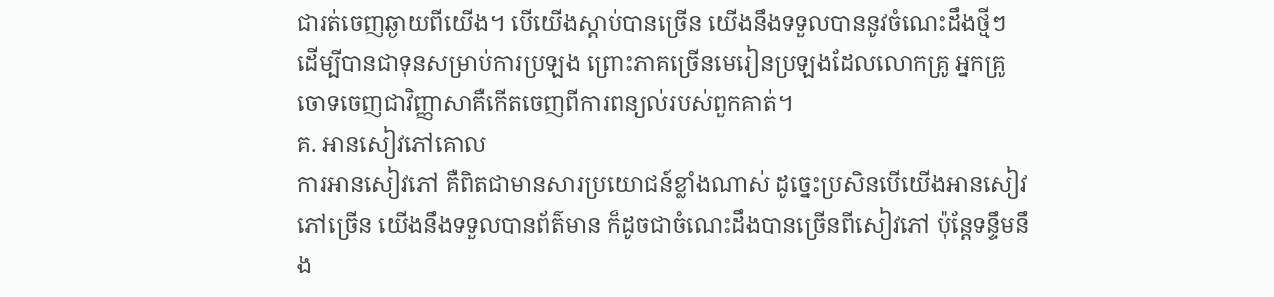ជារត់ចេញឆ្ងាយពីយើង។ បើយើងស្ដាប់បានច្រើន យើងនឹងទទួលបាននូវចំណេះដឹងថ្មីៗ ដើម្បីបានជាទុនសម្រាប់ការប្រឡង ព្រោះភាគច្រើនមេរៀនប្រឡងដែលលោកគ្រូ អ្នកគ្រូ ចោទចេញជាវិញ្ញាសាគឺកើតចេញពីការពន្យល់របស់ពួកគាត់។
គ. អានសៀវភៅគោល
ការអានសៀវភៅ គឺពិតជាមានសារប្រយោជន៍ខ្លាំងណាស់ ដូច្នេះប្រសិនបើយើងអានសៀវភៅច្រើន យើងនឹងទទួលបានព័ត៌មាន ក៏ដូចជាចំណេះដឹងបានច្រើនពីសៀវភៅ ប៉ុន្តែទន្ទឹមនឹង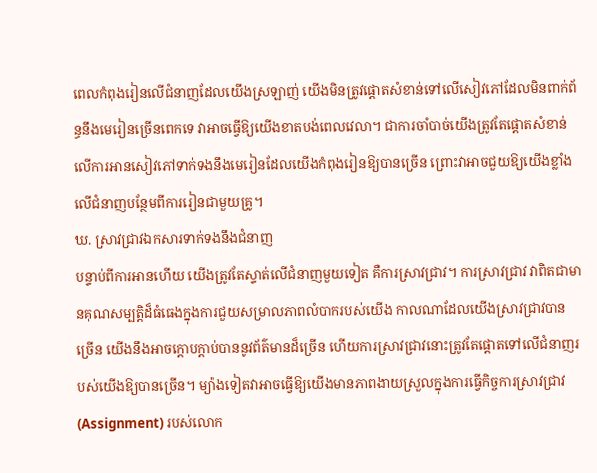ពេលកំពុងរៀនលើជំនាញដែលយើងស្រឡាញ់ យើងមិនត្រូវផ្ដោតសំខាន់ទៅលើសៀវភៅដែលមិនពាក់ព័ន្ធនឹងមេរៀនច្រើនពេកទេ វាអាចធ្វើឱ្យយើងខាតបង់ពេលវេលា។ ជាការចាំបាច់យើងត្រូវតែផ្ដោតសំខាន់លើការអានសៀវភៅទាក់ទងនឹងមេរៀនដែលយើងកំពុងរៀនឱ្យបានច្រើន ព្រោះវាអាចជួយឱ្យយើងខ្លាំងលើជំនាញបន្ថែមពីការរៀនជាមួយគ្រូ។
ឃ. ស្រាវជ្រាវឯកសារទាក់ទងនឹងជំនាញ
បន្ទាប់ពីការអានហើយ យើងត្រូវតែស្ទាត់លើជំនាញមួយទៀត គឺការស្រាវជ្រាវ។ ការស្រាវជ្រាវ វាពិតជាមានគុណសម្បត្តិដ៏ធំធេងក្នុងការជួយសម្រាលភាពលំបាករបស់យើង កាលណាដែលយើងស្រាវជ្រាវបានច្រើន យើងនឹងអាចក្ដោបក្ដាប់បាននូវព័ត៌មានដ៏ច្រើន ហើយការស្រាវជ្រាវនោះត្រូវតែផ្តោតទៅលើជំនាញរបស់យើងឱ្យបានច្រើន។ ម្យ៉ាងទៀតវាអាចធ្វើឱ្យយើងមានភាពងាយស្រួលក្នុងការធ្វើកិច្ចការស្រាវជ្រាវ (Assignment) របស់លោក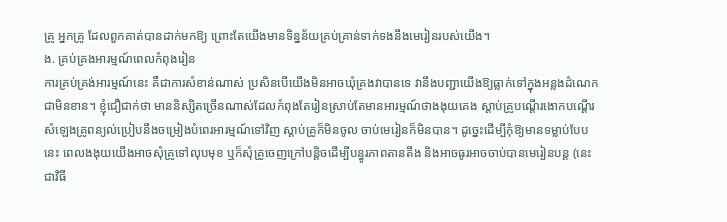គ្រូ អ្នកគ្រូ ដែលពួកគាត់បានដាក់មកឱ្យ ព្រោះតែយើងមានទិន្នន័យគ្រប់គ្រាន់ទាក់ទងនឹងមេរៀនរបស់យើង។
ង. គ្រប់គ្រងអារម្មណ៍ពេលកំពុងរៀន
ការគ្រប់គ្រង់អារម្មណ៍នេះ គឺជាការសំខាន់ណាស់ ប្រសិនបើយើងមិនអាចឃុំគ្រងវាបានទេ វានឹងបញ្ជាយើងឱ្យធ្លាក់ទៅក្នុងអន្លងដំណេកជាមិនខាន។ ខ្ញុំជឿជាក់ថា មាននិស្សិតច្រើនណាស់ដែលកំពុងតែរៀនស្រាប់តែមានអារម្មណ៍ថាងងុយគេង ស្ដាប់គ្រូបណ្ដើរងោកបណ្ដើរ សំឡេងគ្រូពន្យល់ប្រៀបនឹងចម្រៀងបំពេរអារម្មណ៍ទៅវិញ ស្ដាប់គ្រូក៏មិនចូល ចាប់មេរៀនក៏មិនបាន។ ដូច្នេះដើម្បីកុំឱ្យមានទម្លាប់បែបនេះ ពេលងងុយយើងអាចសុំគ្រូទៅលុបមុខ ឬក៏សុំគ្រូចេញក្រៅបន្តិចដើម្បីបន្ធូរភាពតានតឹង និងអាចធូរអាចចាប់បានមេរៀនបន្ត (នេះជាវិធី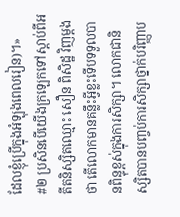ដែលខ្ញុំប្រើក្នុងអំឡុងពេលរៀន)។»
#២ ប្រសិនបើយើងក្រឡេកទៅស្ដាប់ពីអតីតនិស្សិតឈ្មោះ សឿន ពិសិដ្ឋ វិញម្ដងថា តើលោកមានគន្លឹះអ្វីខ្លះទើបទទួលបានពិន្ទុខ្ពស់ក្នុងការសិក្សា។ លោកជានិស្សិតបានបញ្ចប់ការសិក្សាថ្នាក់បរិញ្ញាប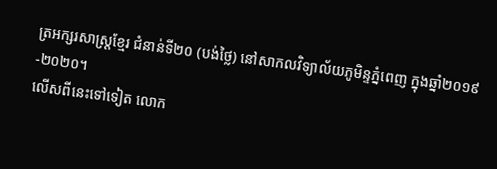ត្រអក្សរសាស្រ្តខ្មែរ ជំនាន់ទី២០ (បង់ថ្លៃ) នៅសាកលវិទ្យាល័យភូមិន្ទភ្នំពេញ ក្នុងឆ្នាំ២០១៩-២០២០។
លើសពីនេះទៅទៀត លោក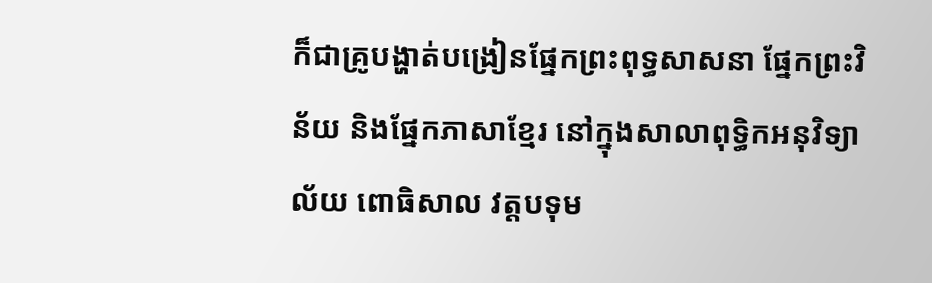ក៏ជាគ្រូបង្ហាត់បង្រៀនផ្នែកព្រះពុទ្ធសាសនា ផ្នែកព្រះវិន័យ និងផ្នែកភាសាខ្មែរ នៅក្នុងសាលាពុទ្ធិកអនុវិទ្យាល័យ ពោធិសាល វត្តបទុម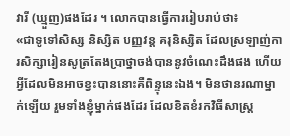វារី (ឃ្មួញ)ផងដែរ ។ លោកបានធ្វើការរៀបរាប់ថា៖
«ជាទូទៅសិស្ស និស្សិត បញ្ញវន្ត គរុនិស្សិត ដែលស្រឡាញ់ការសិក្សារៀនសូត្រតែងប្រាថ្នាចង់បាននូវចំណេះដឹងផង ហើយអ្វីដែលមិនអាចខ្វះបាននោះគឺពិន្ទុនេះឯង។ មិនថានរណាម្នាក់ឡើយ រួមទាំងខ្ញុំម្នាក់ផងដែរ ដែលខិតខំរកវិធីសាស្ត្រ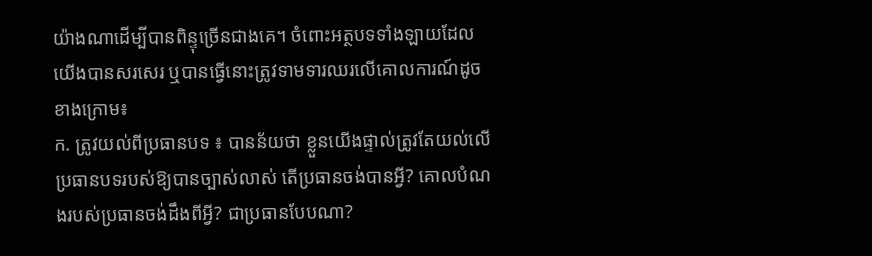យ៉ាងណាដើម្បីបានពិន្ទុច្រើនជាងគេ។ ចំពោះអត្ថបទទាំងឡាយដែលយើងបានសរសេរ ឬបានធ្វើនោះត្រូវទាមទារឈរលើគោលការណ៍ដូចខាងក្រោម៖
ក. ត្រូវយល់ពីប្រធានបទ ៖ បានន័យថា ខ្លួនយើងផ្ទាល់ត្រូវតែយល់លើប្រធានបទរបស់ឱ្យបានច្បាស់លាស់ តើប្រធានចង់បានអ្វី? គោលបំណងរបស់ប្រធានចង់ដឹងពីអ្វី? ជាប្រធានបែបណា?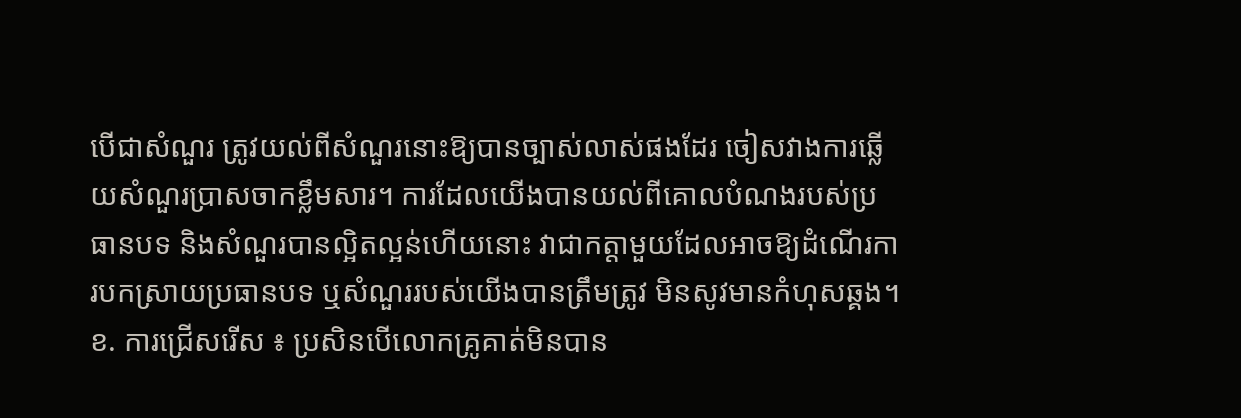បើជាសំណួរ ត្រូវយល់ពីសំណួរនោះឱ្យបានច្បាស់លាស់ផងដែរ ចៀសវាងការឆ្លើយសំណួរប្រាសចាកខ្លឹមសារ។ ការដែលយើងបានយល់ពីគោលបំណងរបស់ប្រធានបទ និងសំណួរបានល្អិតល្អន់ហើយនោះ វាជាកត្តាមួយដែលអាចឱ្យដំណើរការបកស្រាយប្រធានបទ ឬសំណួររបស់យើងបានត្រឹមត្រូវ មិនសូវមានកំហុសឆ្គង។
ខ. ការជ្រើសរើស ៖ ប្រសិនបើលោកគ្រូគាត់មិនបាន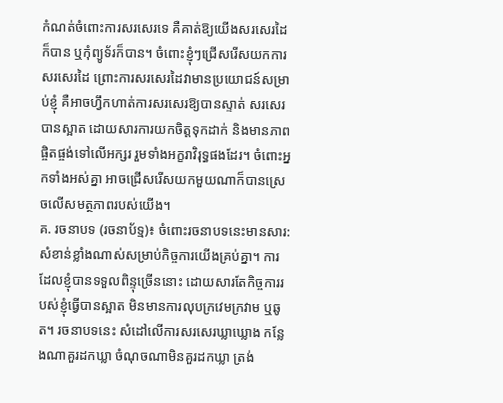កំណត់ចំពោះការសរសេរទេ គឺគាត់ឱ្យយើងសរសេរដៃក៏បាន ឬកុំព្យូទ័រក៏បាន។ ចំពោះខ្ញុំៗជ្រើសរើសយកការសរសេរដៃ ព្រោះការសរសេរដៃវាមានប្រយោជន៍សម្រាប់ខ្ញុំ គឺអាចហ្វឹកហាត់ការសរសេរឱ្យបានស្ទាត់ សរសេរបានស្អាត ដោយសារការយកចិត្តទុកដាក់ និងមានភាពផ្ចិតផ្ចង់ទៅលើអក្សរ រួមទាំងអក្ខរាវិរុទ្ធផងដែរ។ ចំពោះអ្នកទាំងអស់គ្នា អាចជ្រើសរើសយកមួយណាក៏បានស្រេចលើសមត្ថភាពរបស់យើង។
គ. រចនាបទ (រចនាប័ទ្ម)៖ ចំពោះរចនាបទនេះមានសារ:សំខាន់ខ្លាំងណាស់សម្រាប់កិច្ចការយើងគ្រប់គ្នា។ ការដែលខ្ញុំបានទទួលពិន្ទុច្រើននោះ ដោយសារតែកិច្ចការរបស់ខ្ញុំធ្វើបានស្អាត មិនមានការលុបក្រវេមក្រវាម ឬឆូត។ រចនាបទនេះ សំដៅលើការសរសេរឃ្លាឃ្លោង កន្លែងណាគួរដកឃ្លា ចំណុចណាមិនគួរដកឃ្លា ត្រង់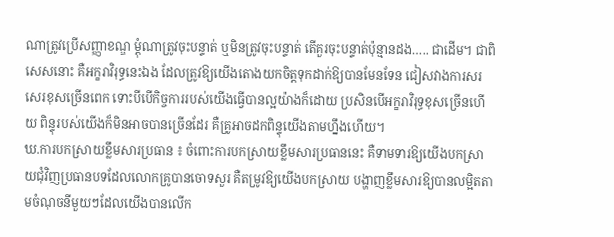ណាត្រូវប្រើសញ្ញាខណ្ឌ ម្តុំណាត្រូវចុះបន្ទាត់ ឬមិនត្រូវចុះបន្ទាត់ តើគួរចុះបន្ទាត់ប៉ុន្មានដង….. ជាដើម។ ជាពិសេសនោះ គឺអក្ខរាវិរុទ្ធនេះឯង ដែលត្រូវឱ្យយើងតោងយកចិត្តទុកដាក់ឱ្យបានមែនទែន ជៀសវាងការសរសេរខុសច្រើនពេក ទោះបីបើកិច្ចការរបស់យើងធ្វើបានល្អយ៉ាងក៏ដោយ ប្រសិនបើអក្ខរាវិរុទ្ធខុសច្រើនហើយ ពិន្ទុរបស់យើងក៏មិនអាចបានច្រើនដែរ គឺគ្រូអាចដកពិន្ទុយើងតាមហ្នឹងហើយ។
ឃ.ការបកស្រាយខ្លឹមសារប្រធាន ៖ ចំពោះការបកស្រាយខ្លឹមសារប្រធាននេះ គឺទាមទារឱ្យយើងបកស្រាយជុំវិញប្រធានបទដែលលោកគ្រូបានចោទសួរ គឺតម្រូវឱ្យយើងបកស្រាយ បង្ហាញខ្លឹមសារឱ្យបានលម្អិតតាមចំណុចនីមួយៗដែលយើងបានលើក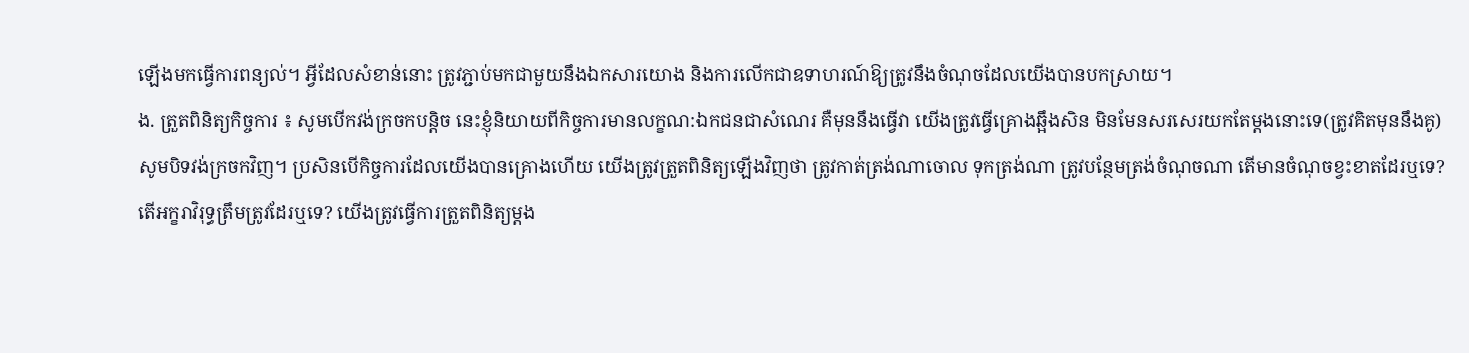ឡើងមកធ្វើការពន្យល់។ អ្វីដែលសំខាន់នោះ ត្រូវភ្ជាប់មកជាមួយនឹងឯកសារយោង និងការលើកជាឧទាហរណ៍ឱ្យត្រូវនឹងចំណុចដែលយើងបានបកស្រាយ។
ង. ត្រួតពិនិត្យកិច្ចការ ៖ សូមបើកវង់ក្រចកបន្តិច នេះខ្ញុំនិយាយពីកិច្ចការមានលក្ខណ:ឯកជនជាសំណេរ គឺមុននឹងធ្វើវា យើងត្រូវធ្វើគ្រោងឆ្អឹងសិន មិនមែនសរសេរយកតែម្តងនោះទេ(ត្រូវគិតមុននឹងគូ) សូមបិទវង់ក្រចកវិញ។ ប្រសិនបើកិច្ចការដែលយើងបានគ្រោងហើយ យើងត្រូវត្រួតពិនិត្យឡើងវិញថា ត្រូវកាត់ត្រង់ណាចោល ទុកត្រង់ណា ត្រូវបន្ថែមត្រង់ចំណុចណា តើមានចំណុចខ្វះខាតដែរឬទេ? តើអក្ខរាវិរុទ្ធត្រឹមត្រូវដែរឬទេ? យើងត្រូវធ្វើការត្រួតពិនិត្យម្តង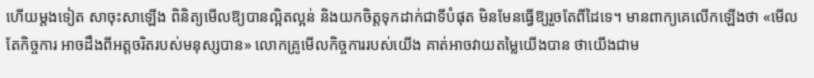ហើយម្តងទៀត សាចុះសាឡើង ពិនិត្យមើលឱ្យបានល្អិតល្អន់ និងយកចិត្តទុកដាក់ជាទីបំផុត មិនមែនធ្វើឱ្យរួចតែពីដៃទេ។ មានពាក្យគេលើកឡើងថា «មើលតែកិច្ចការ អាចដឹងពីអត្តចរិតរបស់មនុស្សបាន» លោកគ្រូមើលកិច្ចការរបស់យើង គាត់អាចវាយតម្លៃយើងបាន ថាយើងជាម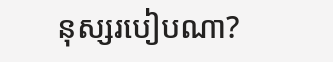នុស្សរបៀបណា?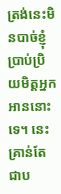ត្រង់នេះមិនបាច់ខ្ញុំប្រាប់ប្រិយមិត្តអ្នកអាននោះទេ។ នេះគ្រាន់តែជាប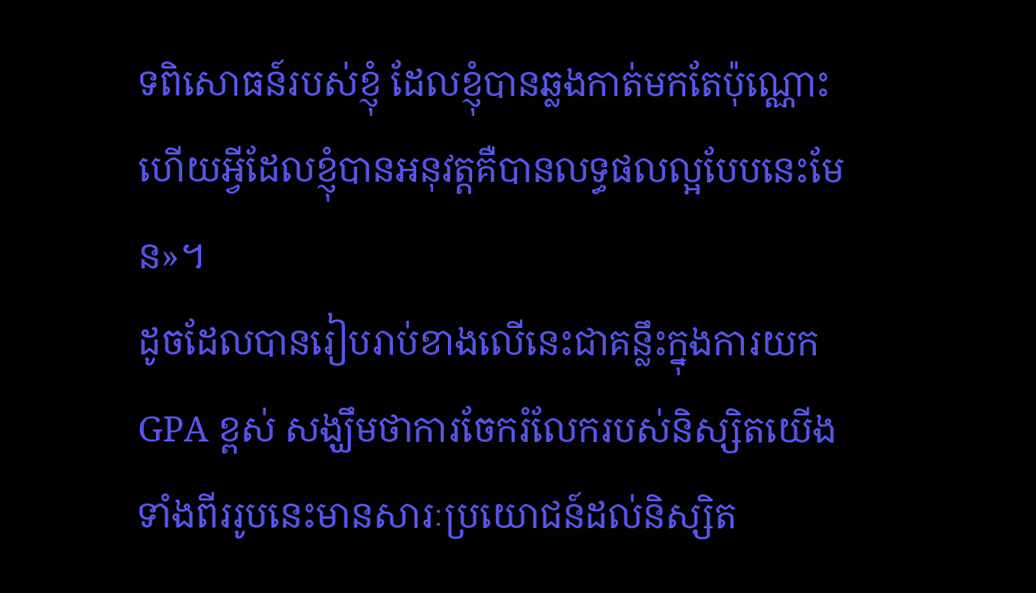ទពិសោធន៍របស់ខ្ញុំ ដែលខ្ញុំបានឆ្លងកាត់មកតែប៉ុណ្ណោះ ហើយអ្វីដែលខ្ញុំបានអនុវត្តគឺបានលទ្ធផលល្អបែបនេះមែន»។
ដូចដែលបានរៀបរាប់ខាងលើនេះជាគន្លឹះក្នុងការយក GPA ខ្ពស់ សង្ឃឹមថាការចែករំលែករបស់និស្សិតយើងទាំងពីររូបនេះមានសារៈប្រយោជន៍ដល់និស្សិត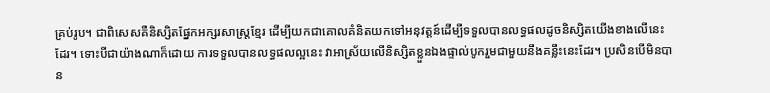គ្រប់រូប។ ជាពិសេសគឺនិស្សិតផ្នែកអក្សរសាស្រ្តខ្មែរ ដើម្បីយកជាគោលគំនិតយកទៅអនុវត្តន៍ដើម្បីទទួលបានលទ្ធផលដូចនិស្សិតយើងខាងលើនេះដែរ។ ទោះបីជាយ៉ាងណាក៏ដោយ ការទទួលបានលទ្ធផលល្អនេះ វាអាស្រ័យលើនិស្សិតខ្លួនឯងផ្ទាល់បូករួមជាមួយនឹងគន្លឹះនេះដែរ។ ប្រសិនបើមិនបាន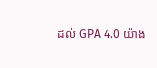ដល់ GPA 4.0 យ៉ាង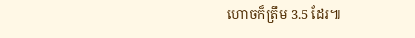ហោចក៏ត្រឹម 3.5 ដែរ៕